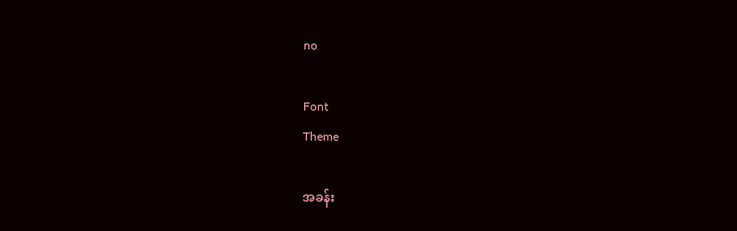no

Font
Theme

အခန်း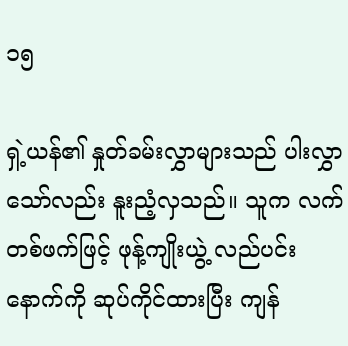၁၅

ရှဲ့ယန်၏ နှုတ်ခမ်းလွှာများသည် ပါးလွှာသော်လည်း နူးညံ့လှသည်။ သူက လက်တစ်ဖက်ဖြင့် ဖုန့်ကျိုးယွဲ့ လည်ပင်းနောက်ကို ဆုပ်ကိုင်ထားပြီး ကျန်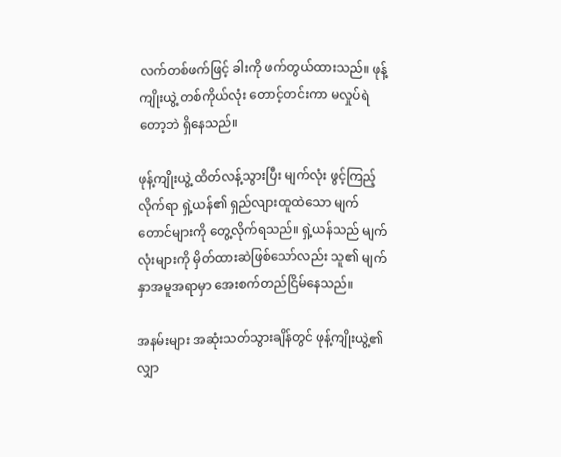လက်တစ်ဖက်ဖြင့် ခါးကို ဖက်တွယ်ထားသည်။ ဖုန့်ကျိုးယွဲ့ တစ်ကိုယ်လုံး တောင့်တင်းကာ မလှုပ်ရဲတော့ဘဲ ရှိနေသည်။

ဖုန့်ကျိုးယွဲ့ ထိတ်လန့်သွားပြီး မျက်လုံး ဖွင့်ကြည့်လိုက်ရာ ရှဲ့ယန်၏ ရှည်လျားထူထဲသော မျက်တောင်များကို တွေ့လိုက်ရသည်။ ရှဲ့ယန်သည် မျက်လုံးများကို မှိတ်ထားဆဲဖြစ်သော်လည်း သူ၏ မျက်နှာအမူအရာမှာ အေးစက်တည်ငြိမ်နေသည်။

အနမ်းများ အဆုံးသတ်သွားချိန်တွင် ဖုန့်ကျိုးယွဲ့၏ လျှာ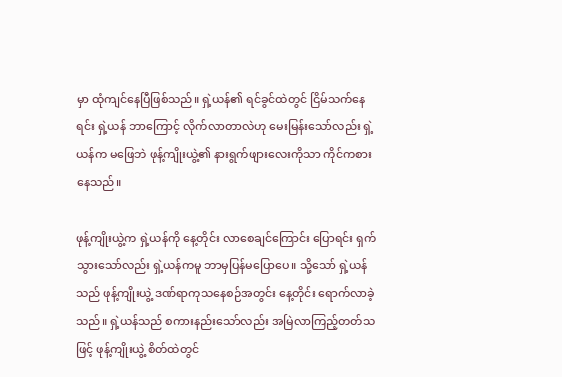မှာ ထုံကျင်နေပြီဖြစ်သည်။ ရှဲ့ယန်၏ ရင်ခွင်ထဲတွင် ငြိမ်သက်နေရင်း ရှဲ့ယန် ဘာကြောင့် လိုက်လာတာလဲဟု မေးမြန်းသော်လည်း ရှဲ့ယန်က မဖြေဘဲ ဖုန့်ကျိုးယွဲ့၏ နားရွက်ဖျားလေးကိုသာ ကိုင်ကစားနေသည်။

ဖုန့်ကျိုးယွဲ့က ရှဲ့ယန်ကို နေ့တိုင်း လာစေချင်ကြောင်း ပြောရင်း ရှက်သွားသော်လည်း ရှဲ့ယန်ကမူ ဘာမှပြန်မပြောပေ။ သို့သော် ရှဲ့ယန်သည် ဖုန့်ကျိုးယွဲ့ ဒဏ်ရာကုသနေစဉ်အတွင်း နေ့တိုင်း ရောက်လာခဲ့သည်။ ရှဲ့ယန်သည် စကားနည်းသော်လည်း အမြဲလာကြည့်တတ်သဖြင့် ဖုန့်ကျိုးယွဲ့ စိတ်ထဲတွင်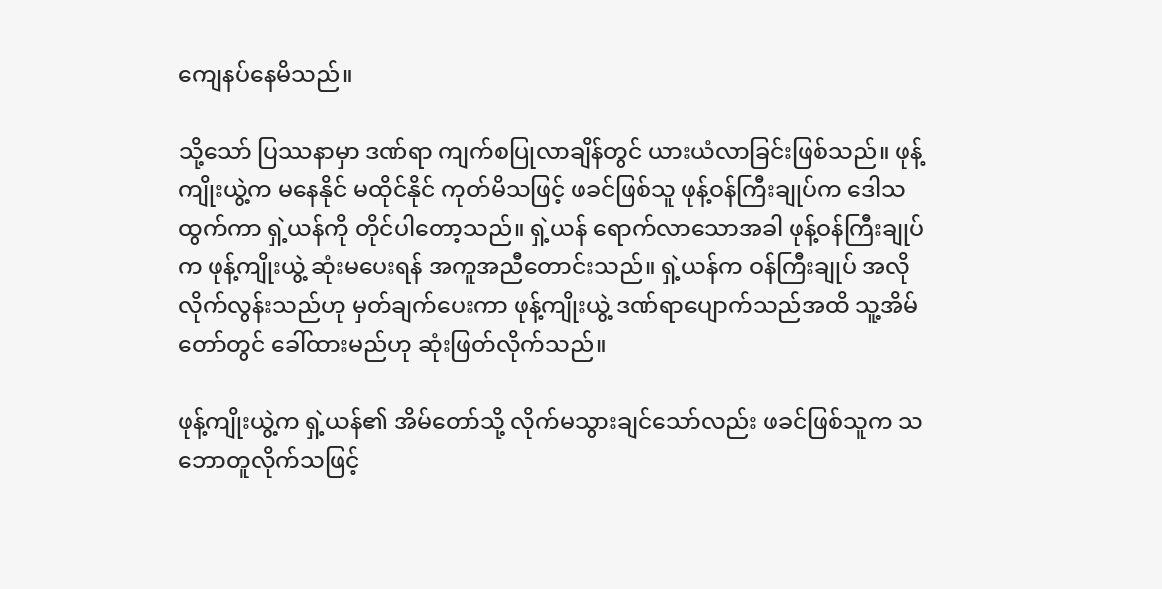ကျေနပ်နေမိသည်။

သို့သော် ပြဿနာမှာ ဒဏ်ရာ ကျက်စပြုလာချိန်တွင် ယားယံလာခြင်းဖြစ်သည်။ ဖုန့်ကျိုးယွဲ့က မနေနိုင် မထိုင်နိုင် ကုတ်မိသဖြင့် ဖခင်ဖြစ်သူ ဖုန့်ဝန်ကြီးချုပ်က ဒေါသထွက်ကာ ရှဲ့ယန်ကို တိုင်ပါတော့သည်။ ရှဲ့ယန် ရောက်လာသောအခါ ဖုန့်ဝန်ကြီးချုပ်က ဖုန့်ကျိုးယွဲ့ ဆုံးမပေးရန် အကူအညီတောင်းသည်။ ရှဲ့ယန်က ဝန်ကြီးချုပ် အလိုလိုက်လွန်းသည်ဟု မှတ်ချက်ပေးကာ ဖုန့်ကျိုးယွဲ့ ဒဏ်ရာပျောက်သည်အထိ သူ့အိမ်တော်တွင် ခေါ်ထားမည်ဟု ဆုံးဖြတ်လိုက်သည်။

ဖုန့်ကျိုးယွဲ့က ရှဲ့ယန်၏ အိမ်တော်သို့ လိုက်မသွားချင်သော်လည်း ဖခင်ဖြစ်သူက သဘောတူလိုက်သဖြင့်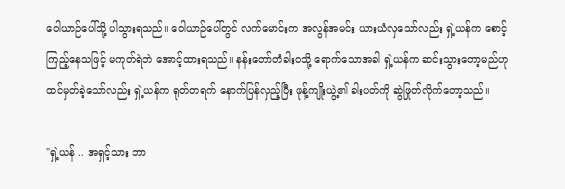ဝေါယာဉ်ပေါ်သို့ ပါသွားရသည်။ ဝေါယာဉ်ပေါ်တွင် လက်မောင်းက အလွန်အမင်း ယားယံလှသော်လည်း ရှဲ့ယန်က စောင့်ကြည့်နေသဖြင့် မကုတ်ရဲဘဲ အောင့်ထားရသည်။ နန်းတော်တံခါးဝသို့ ရောက်သောအခါ ရှဲ့ယန်က ဆင်းသွားတော့မည်ဟု ထင်မှတ်ခဲ့သော်လည်း ရှဲ့ယန်က ရုတ်တရက် နောက်ပြန်လှည့်ပြီး ဖုန့်ကျိုးယွဲ့၏ ခါးပတ်ကို ဆွဲဖြုတ်လိုက်တော့သည်။

"ရှဲ့ယန် .. အရှင့်သား ဘာ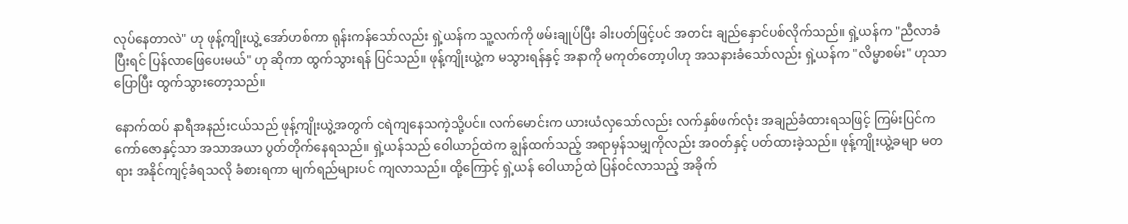လုပ်နေတာလဲ" ဟု ဖုန့်ကျိုးယွဲ့ အော်ဟစ်ကာ ရုန်းကန်သော်လည်း ရှဲ့ယန်က သူ့လက်ကို ဖမ်းချုပ်ပြီး ခါးပတ်ဖြင့်ပင် အတင်း ချည်နှောင်ပစ်လိုက်သည်။ ရှဲ့ယန်က "ညီလာခံပြီးရင် ပြန်လာဖြေပေးမယ်" ဟု ဆိုကာ ထွက်သွားရန် ပြင်သည်။ ဖုန့်ကျိုးယွဲ့က မသွားရန်နှင့် အနာကို မကုတ်တော့ပါဟု အသနားခံသော်လည်း ရှဲ့ယန်က "လိမ္မာစမ်း" ဟုသာ ပြောပြီး ထွက်သွားတော့သည်။

နောက်ထပ် နာရီအနည်းငယ်သည် ဖုန့်ကျိုးယွဲ့အတွက် ငရဲကျနေသကဲ့သို့ပင်။ လက်မောင်းက ယားယံလှသော်လည်း လက်နှစ်ဖက်လုံး အချည်ခံထားရသဖြင့် ကြမ်းပြင်က ကော်ဇောနှင့်သာ အသာအယာ ပွတ်တိုက်နေရသည်။ ရှဲ့ယန်သည် ဝေါယာဉ်ထဲက ချွန်ထက်သည့် အရာမှန်သမျှကိုလည်း အဝတ်နှင့် ပတ်ထားခဲ့သည်။ ဖုန့်ကျိုးယွဲ့ခမျာ မတရား အနိုင်ကျင့်ခံရသလို ခံစားရကာ မျက်ရည်များပင် ကျလာသည်။ ထို့ကြောင့် ရှဲ့ယန် ဝေါယာဉ်ထဲ ပြန်ဝင်လာသည့် အခိုက်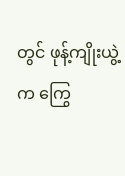တွင် ဖုန့်ကျိုးယွဲ့က ကြွေ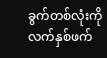ခွက်တစ်လုံးကို လက်နှစ်ဖက်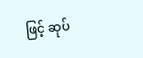ဖြင့် ဆုပ်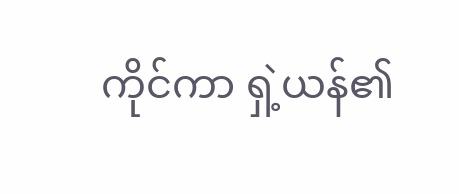ကိုင်ကာ ရှဲ့ယန်၏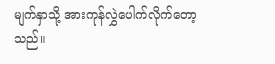မျက်နှာသို့ အားကုန်လွှဲပေါက်လိုက်တော့သည်။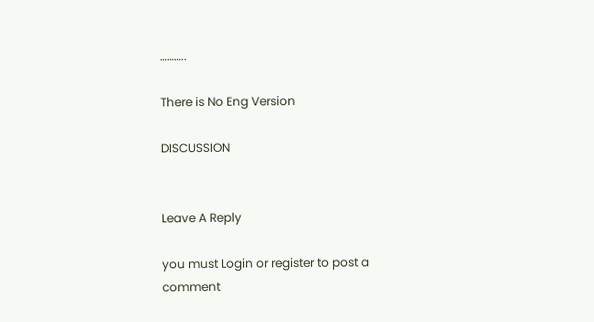………..

There is No Eng Version

DISCUSSION


Leave A Reply

you must Login or register to post a comment